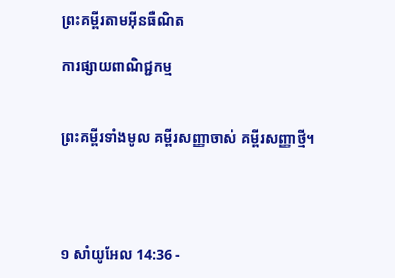ព្រះគម្ពីរតាមអ៊ីនធឺណិត

ការផ្សាយពាណិជ្ជកម្ម


ព្រះគម្ពីរទាំងមូល គម្ពីរសញ្ញាចាស់ គម្ពីរសញ្ញាថ្មី។




១ សាំ‌យូ‌អែល 14:36 -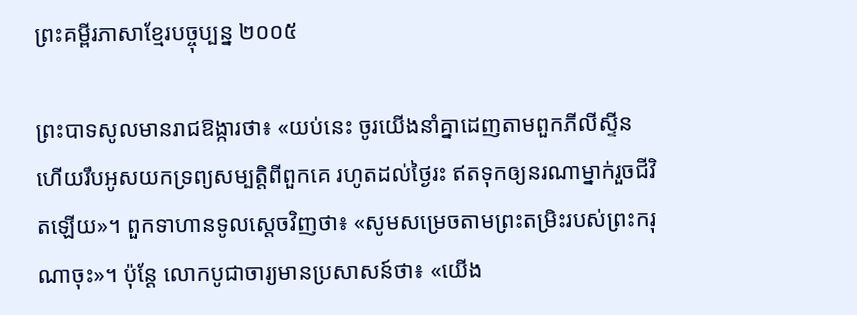ព្រះគម្ពីរភាសាខ្មែរបច្ចុប្បន្ន ២០០៥

ព្រះ‌បាទសូលមានរាជ‌ឱង្ការថា៖ «យប់នេះ ចូរយើងនាំគ្នាដេញតាមពួកភីលីស្ទីន ហើយរឹបអូសយកទ្រព្យសម្បត្តិពីពួកគេ រហូតដល់ថ្ងៃរះ ឥតទុកឲ្យនរណាម្នាក់រួចជីវិតឡើយ»។ ពួកទាហានទូលស្ដេចវិញថា៖ «សូមសម្រេចតាមព្រះ‌តម្រិះរបស់ព្រះ‌ករុណាចុះ»។ ប៉ុន្តែ លោកបូជា‌ចារ្យមានប្រសាសន៍ថា៖ «យើង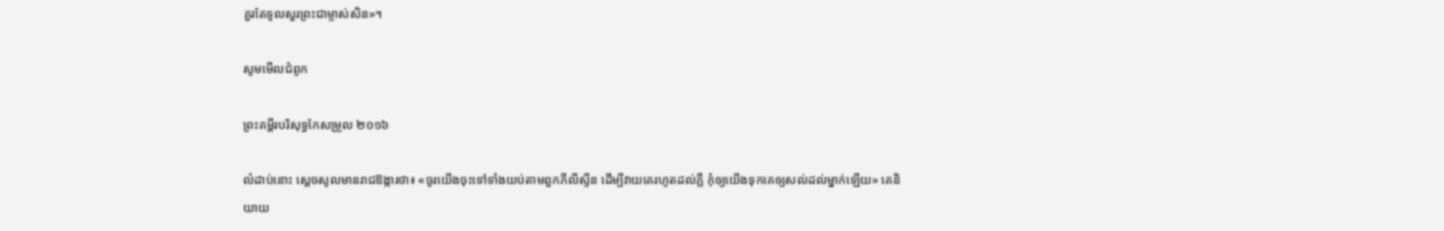គួរតែទូលសួរព្រះ‌ជាម្ចាស់សិន»។

សូមមើលជំពូក

ព្រះគម្ពីរបរិសុទ្ធកែសម្រួល ២០១៦

លំដាប់នោះ ស្ដេចសូលមានរាជ‌ឱង្ការថា៖ «ចូរយើងចុះទៅទាំងយប់តាមពួកភីលី‌ស្ទីន ដើម្បីវាយគេរហូតដល់ភ្លឺ កុំឲ្យយើងទុកគេឲ្យសល់ដល់ម្នាក់ឡើយ» គេនិយាយ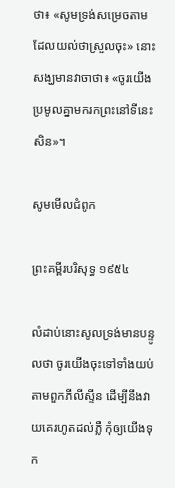ថា៖ «សូមទ្រង់សម្រេចតាមដែលយល់ថាស្រួលចុះ» នោះសង្ឃមានវាចាថា៖ «ចូរយើងប្រមូលគ្នាមករកព្រះនៅទីនេះសិន»។

សូមមើលជំពូក

ព្រះគម្ពីរបរិសុទ្ធ ១៩៥៤

លំដាប់នោះសូលទ្រង់មានបន្ទូលថា ចូរយើងចុះទៅទាំងយប់តាមពួកភីលីស្ទីន ដើម្បីនឹងវាយគេរហូតដល់ភ្លឺ កុំឲ្យយើងទុក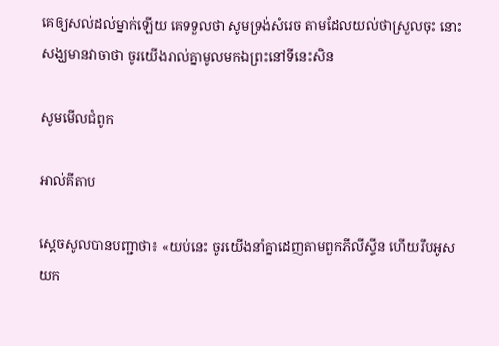គេឲ្យសល់ដល់ម្នាក់ឡើយ គេទទួលថា សូមទ្រង់សំរេច តាមដែលយល់ថាស្រួលចុះ នោះសង្ឃមានវាចាថា ចូរយើងរាល់គ្នាមូលមកឯព្រះនៅទីនេះសិន

សូមមើលជំពូក

អាល់គីតាប

ស្តេចសូលបានបញ្ជាថា៖ «យប់នេះ ចូរយើងនាំគ្នាដេញតាមពួកភីលី‌ស្ទីន ហើយរឹបអូសយក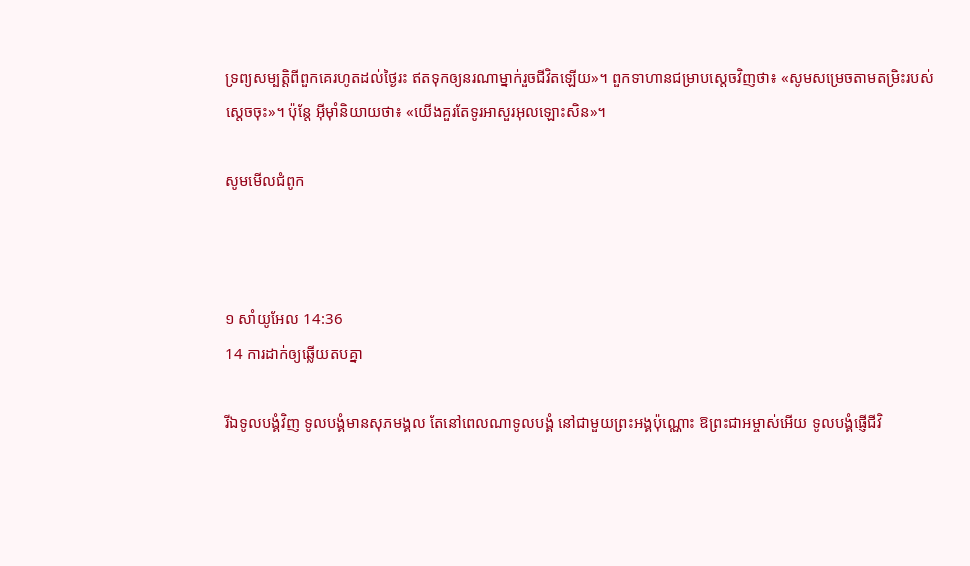ទ្រព្យសម្បត្តិពីពួកគេរហូតដល់ថ្ងៃរះ ឥតទុកឲ្យនរណាម្នាក់រួចជីវិតឡើយ»។ ពួកទាហានជម្រាបស្តេចវិញថា៖ «សូមសម្រេចតាមតម្រិះរបស់ស្តេចចុះ»។ ប៉ុន្តែ អ៊ីមុាំនិយាយថា៖ «យើងគួរតែទូរអាសួរអុលឡោះសិន»។

សូមមើលជំពូក



១ សាំ‌យូ‌អែល 14:36
14 ការដាក់ឲ្យឆ្លើយតបគ្នា

រីឯទូលបង្គំវិញ ទូលបង្គំមានសុភមង្គល តែនៅពេលណាទូលបង្គំ នៅជាមួយព្រះអង្គប៉ុណ្ណោះ ឱព្រះ‌ជា‌អម្ចាស់អើយ ទូលបង្គំផ្ញើជីវិ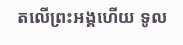តលើព្រះអង្គហើយ ទូល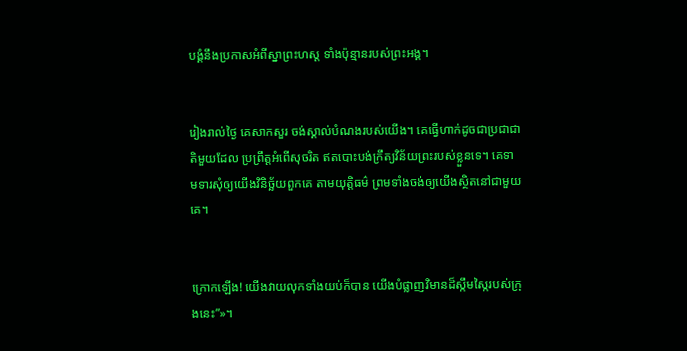បង្គំនឹងប្រកាសអំពីស្នាព្រះ‌ហស្ដ ទាំងប៉ុន្មានរបស់ព្រះអង្គ។


រៀងរាល់ថ្ងៃ គេសាកសួរ ចង់ស្គាល់បំណងរបស់យើង។ គេធ្វើហាក់ដូចជាប្រជា‌ជាតិមួយដែល ប្រព្រឹត្តអំពើសុចរិត ឥតបោះបង់ក្រឹត្យ‌វិន័យព្រះរបស់ខ្លួនទេ។ គេទាម‌ទារសុំឲ្យយើងវិនិច្ឆ័យពួកគេ តាមយុត្តិធម៌ ព្រមទាំងចង់ឲ្យយើងស្ថិតនៅជាមួយគេ។


ក្រោកឡើង! យើងវាយលុកទាំងយប់ក៏បាន យើងបំផ្លាញវិមានដ៏ស្កឹម‌ស្កៃរបស់ក្រុងនេះ”»។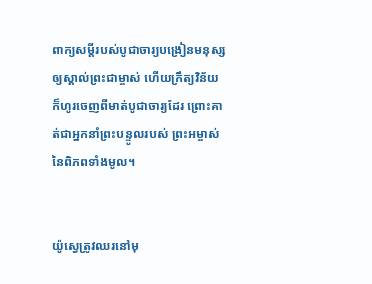ពាក្យសម្ដីរបស់បូជា‌ចារ្យបង្រៀនមនុស្ស ឲ្យស្គាល់ព្រះ‌ជាម្ចាស់ ហើយក្រឹត្យ‌វិន័យក៏ហូរចេញពីមាត់បូជា‌ចារ្យដែរ ព្រោះគាត់ជាអ្នកនាំព្រះ‌បន្ទូលរបស់ ព្រះ‌អម្ចាស់នៃពិភពទាំងមូល។


យ៉ូស្វេត្រូវឈរនៅមុ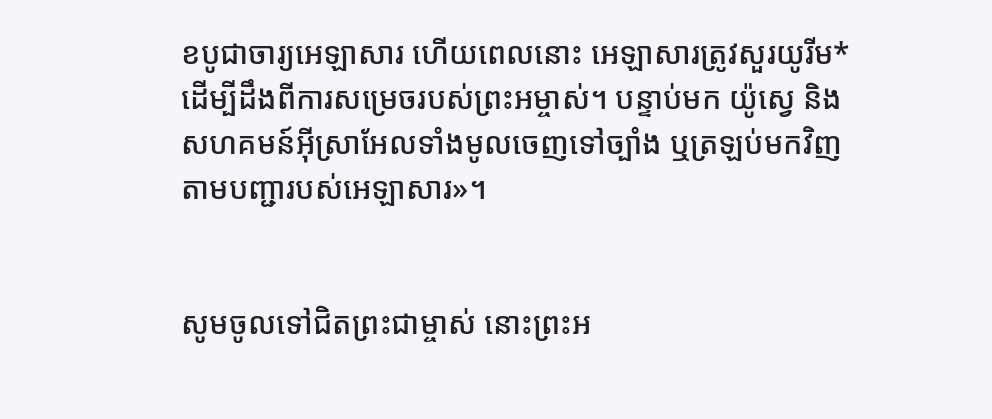ខបូជា‌ចារ្យអេឡាសារ ហើយពេលនោះ អេឡាសារត្រូវសួរយូរីម* ដើម្បីដឹងពីការសម្រេចរបស់ព្រះ‌អម្ចាស់។ បន្ទាប់មក យ៉ូស្វេ និងសហគមន៍អ៊ីស្រា‌អែលទាំងមូលចេញទៅច្បាំង ឬត្រឡប់មកវិញ តាមបញ្ជារបស់អេឡាសារ»។


សូមចូលទៅជិតព្រះ‌ជាម្ចាស់ នោះព្រះអ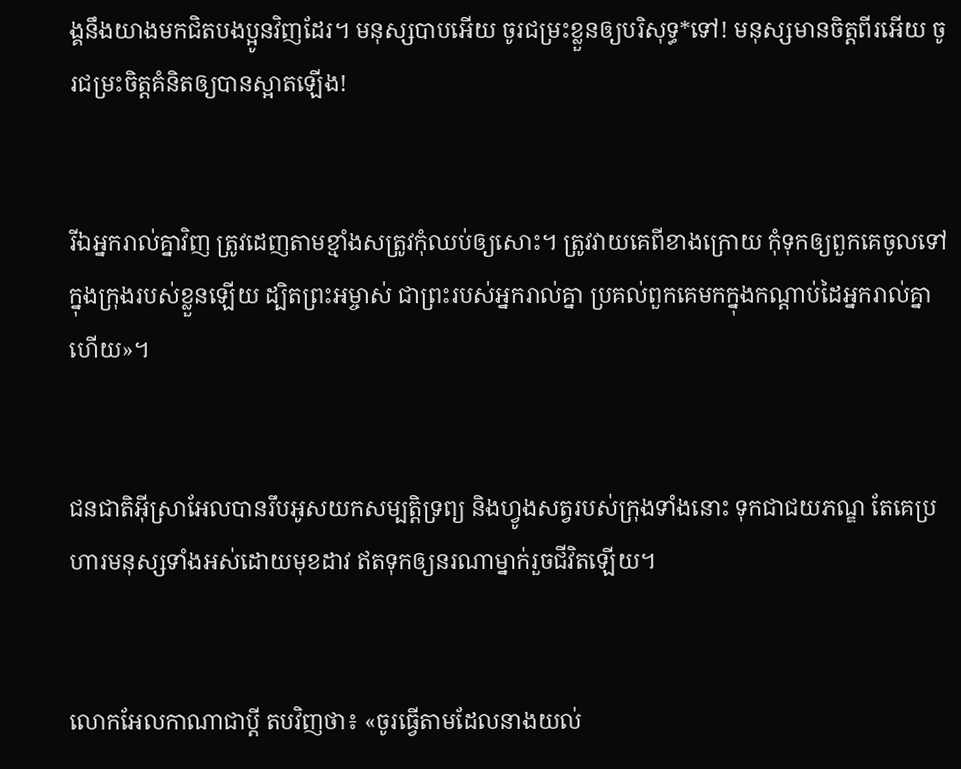ង្គនឹងយាងមកជិតបងប្អូនវិញដែរ។ មនុស្សបាបអើយ ចូរជម្រះខ្លួនឲ្យបរិសុទ្ធ*ទៅ! មនុស្សមានចិត្តពីរអើយ ចូរជម្រះចិត្តគំនិតឲ្យបានស្អាតឡើង!


រីឯអ្នករាល់គ្នាវិញ ត្រូវដេញតាមខ្មាំងសត្រូវកុំឈប់ឲ្យសោះ។ ត្រូវវាយគេពីខាងក្រោយ កុំទុកឲ្យពួកគេចូលទៅក្នុងក្រុងរបស់ខ្លួនឡើយ ដ្បិតព្រះ‌អម្ចាស់ ជាព្រះរបស់អ្នករាល់គ្នា ប្រគល់ពួកគេមកក្នុងកណ្ដាប់ដៃអ្នករាល់គ្នាហើយ»។


ជន‌ជាតិអ៊ីស្រា‌អែលបានរឹបអូសយកសម្បត្តិទ្រព្យ និងហ្វូងសត្វរបស់ក្រុងទាំងនោះ ទុកជាជយ‌ភណ្ឌ តែគេប្រហារមនុស្សទាំងអស់ដោយមុខដាវ ឥតទុកឲ្យនរណាម្នាក់រួចជីវិតឡើយ។


លោកអែលកា‌ណាជាប្ដី តបវិញថា៖ «ចូរធ្វើតាមដែលនាងយល់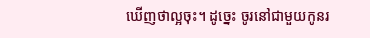ឃើញថាល្អចុះ។ ដូច្នេះ ចូរនៅជាមួយកូនរ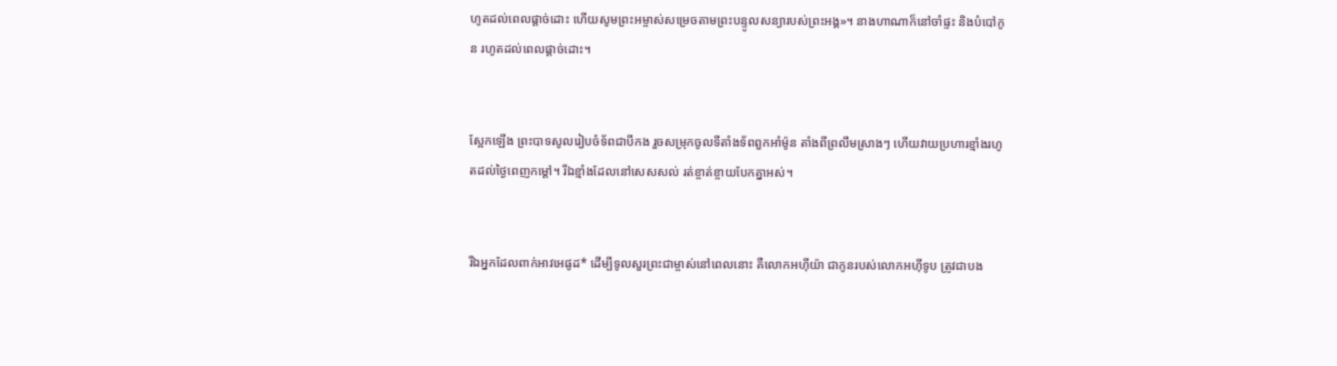ហូតដល់ពេលផ្ដាច់ដោះ ហើយសូមព្រះ‌អម្ចាស់សម្រេចតាមព្រះ‌បន្ទូលសន្យារបស់ព្រះអង្គ»។ នាងហាណាក៏នៅចាំផ្ទះ និងបំបៅកូន រហូតដល់ពេលផ្ដាច់ដោះ។


ស្អែកឡើង ព្រះ‌បាទសូលរៀបចំទ័ពជាបីកង រួចសម្រុកចូលទីតាំងទ័ពពួកអាំ‌ម៉ូន តាំងពីព្រលឹមស្រាងៗ ហើយវាយប្រហារខ្មាំងរហូតដល់ថ្ងៃពេញកម្ដៅ។ រីឯខ្មាំងដែលនៅសេស‌សល់ រត់ខ្ចាត់‌ខ្ចាយបែកគ្នាអស់។


រីឯអ្នកដែលពាក់អាវអេផូដ* ដើម្បីទូលសួរព្រះ‌ជាម្ចាស់នៅពេលនោះ គឺលោកអហ៊ី‌យ៉ា ជាកូនរបស់លោកអហ៊ី‌ទូប ត្រូវជាបង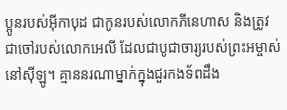ប្អូនរបស់អ៊ីកា‌បុដ ជាកូនរបស់លោកភីនេ‌ហាស និងត្រូវជាចៅរបស់លោកអេលី ដែលជាបូជា‌ចារ្យរបស់ព្រះ‌អម្ចាស់នៅស៊ីឡូ។ គ្មាននរណាម្នាក់ក្នុងជួរកង‌ទ័ពដឹង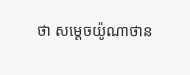ថា សម្ដេចយ៉ូណា‌ថាន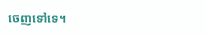ចេញទៅទេ។